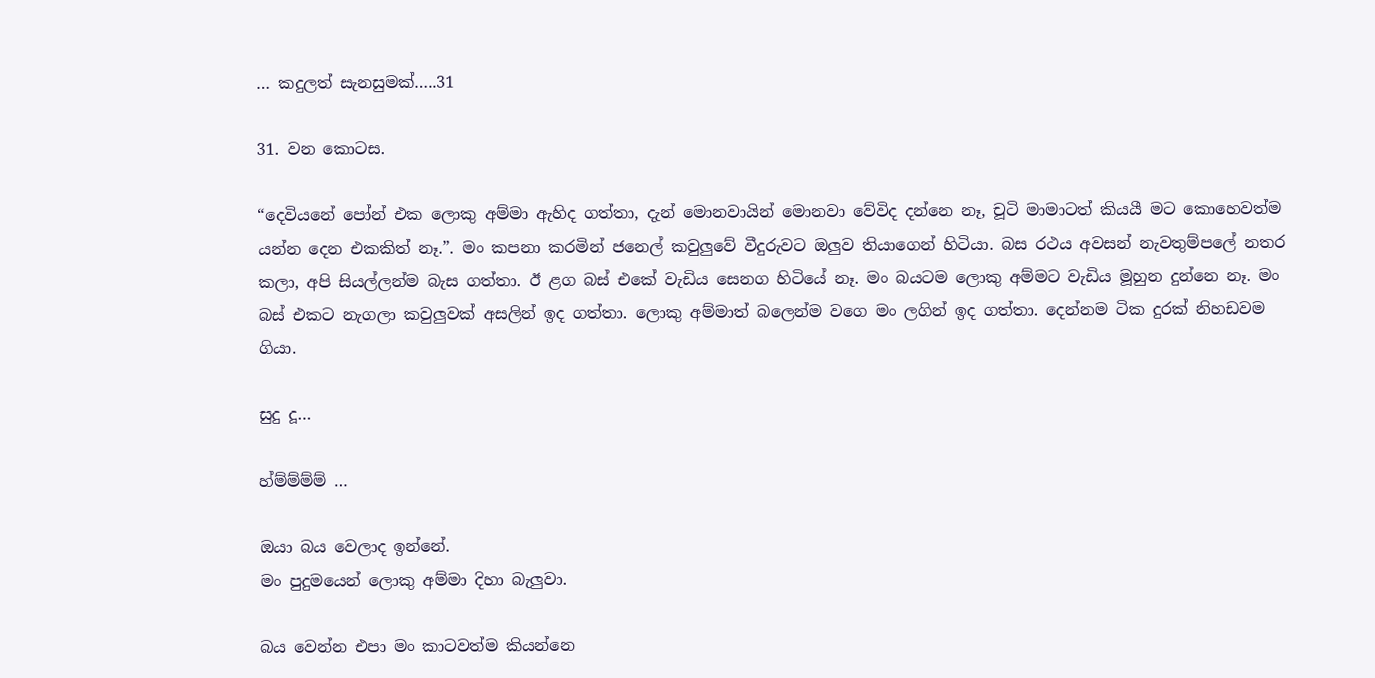… කදුලත් සැනසුමක්…..31

31. වන කොටස.

“දෙවියනේ පෝන් එක ලොකු අම්මා ඇහිද ගත්තා, දැන් මොනවායින් මොනවා වේවිද දන්නෙ නෑ, චූටි මාමාටත් කියයී මට කොහෙවත්ම යන්න දෙන එකකිත් නෑ.”. මං කපනා කරමින් ජනෙල් කවුලුවේ වීදුරුවට ඔලුව තියාගෙන් හිටියා. බස රථය අවසන් නැවතුම්පලේ නතර කලා, අපි සියල්ලන්ම බැස ගත්තා. ඊ ළග බස් එකේ වැඩිය සෙනග හිටියේ නෑ. මං බයටම ලොකු අම්මට වැඩිය මූහුන දුන්නෙ නෑ. මං බස් එකට නැගලා කවුලුවක් අසලින් ඉද ගත්තා. ලොකු අම්මාත් බලෙන්ම වගෙ මං ලගින් ඉද ගත්තා. දෙන්නම ටික දුරක් නිහඩවම ගියා.

සුදු දූ…

හ්ම්ම්ම්ම් …

ඔයා බය වෙලාද ඉන්නේ.
මං පුදුමයෙන් ලොකු අම්මා දිහා බැලුවා.

බය වෙන්න එපා මං කාටවත්ම කියන්නෙ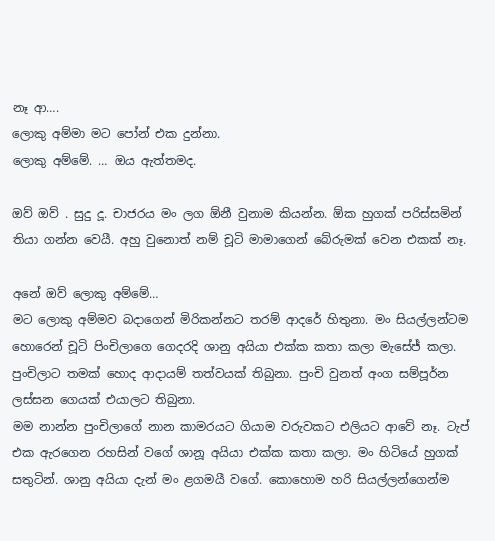නෑ ආ….
ලොකු අම්මා මට පෝන් එක දුන්නා.
ලොකු අම්මේ. … ඔය ඇත්තමද.

ඔව් ඔව් . සුදු දූ. චාජරය මං ලග ඕනී වුනාම කියන්න. ඕක හුගක් පරිස්සමින් තියා ගන්න වෙයී. අහු වුනොත් නම් චූටි මාමාගෙන් බේරුමක් වෙන එකක් නෑ.

අනේ ඔව් ලොකු අම්මේ…
මට ලොකු අම්මව බදාගෙන් මිරිකන්නට තරම් ආදරේ හිතුනා. මං සියල්ලන්ටම හොරෙන් චූටි පිංචිලාගෙ ගෙදරදි ශානු අයියා එක්ක කතා කලා මැසේජ් කලා. පුංචිලාට තමක් හොද ආදායම් තත්වයක් තිබුනා. පුංචි වුනත් අංග සම්පූර්න ලස්සන ගෙයක් එයාලට තිබුනා.
මම නාන්න පුංචිලාගේ නාන කාමරයට ගියාම වරුවකට එලියට ආවේ නෑ. ටැප් එක ඇරගෙන රහසින් වගේ ශානූ අයියා එක්ක කතා කලා. මං හිටියේ හුගක් සතුටින්. ශානු අයියා දැන් මං ළගමයී වගේ. කොහොම හරි සියල්ලන්ගෙන්ම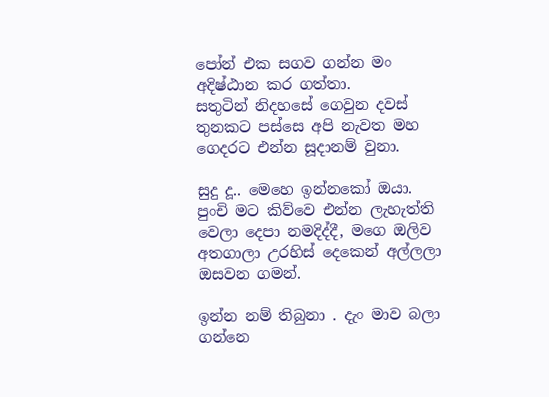පෝන් එක සගව ගන්න මං අදිෂ්ඨාන කර ගත්තා.
සතුටින් නිදහසේ ගෙවුන දවස් තුනකට පස්සෙ අපි නැවත මහ ගෙදරට එන්න සූදානම් වුනා.

සුදු දූ.. මෙහෙ ඉන්නකෝ ඔයා.
පුංචි මට කිව්වෙ එන්න ලැහැත්ති වෙලා දෙපා නමදිද්දී, මගෙ ඔලිව අතගාලා උරහිස් දෙකෙන් අල්ලලා ඔසවන ගමන්.

ඉන්න නම් තිබුනා . දැං මාව බලා ගන්නෙ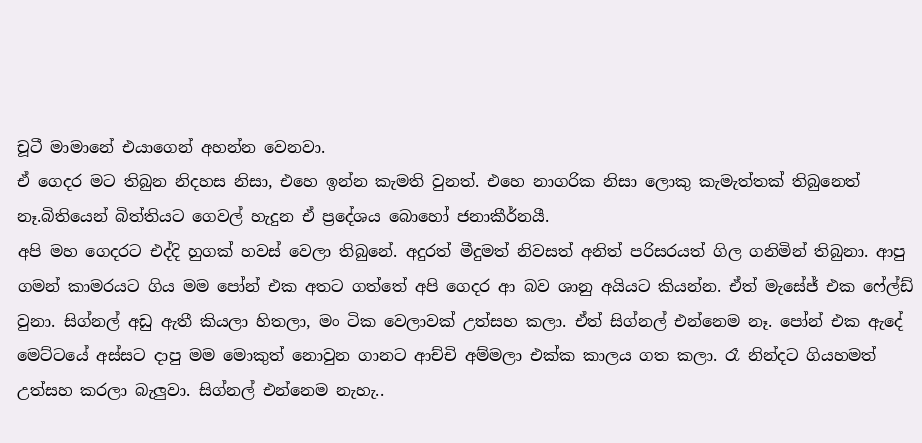චූටී මාමානේ එයාගෙන් අහන්න වෙනවා.
ඒ ගෙදර මට තිබුන නිදහස නිසා, එහෙ ඉන්න කැමති වුනත්. එහෙ නාගරික නිසා ලොකු කැමැත්තක් තිබුනෙත් නෑ.බිතියෙන් බිත්තියට ගෙවල් හැදුන ඒ ප්‍රදේශය බොහෝ ජනාකීර්නයී.
අපි මහ ගෙදරට එද්දි හුගක් හවස් වෙලා තිබුනේ. අදුරත් මීදුමත් නිවසත් අනිත් පරිසරයත් ගිල ගනිමින් තිබුනා. ආපු ගමන් කාමරයට ගිය මම පෝන් එක අතට ගත්තේ අපි ගෙදර ආ බව ශානු අයියට කියන්න. ඒත් මැසේජ් එක ෆේල්ඩ් වුනා. සිග්නල් අඩු ඇතී කියලා හිතලා, මං ටික වෙලාවක් උත්සහ කලා. ඒත් සිග්නල් එන්නෙම නෑ. පෝන් එක ඇදේ මෙට්ටයේ අස්සට දාපු මම මොකුත් නොවුන ගානට ආච්චි අම්මලා එක්ක කාලය ගත කලා. රෑ නින්දට ගියහමත් උත්සහ කරලා බැලුවා. සිග්නල් එන්නෙම නැහැ..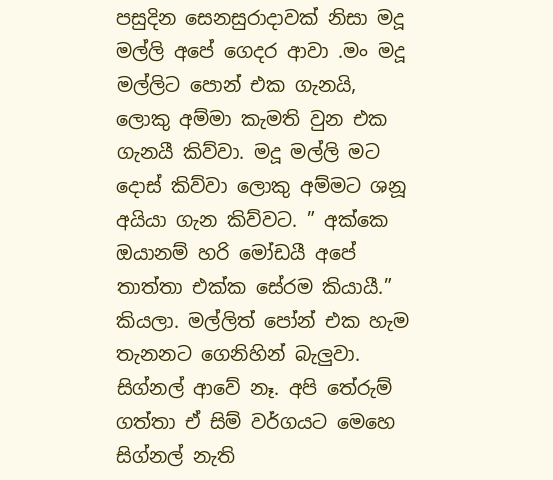පසුදින සෙනසුරාදාවක් නිසා මදූ මල්ලි අපේ ගෙදර ආවා .මං මදූ මල්ලිට පොන් එක ගැනයි, ලොකු අම්මා කැමති වුන එක ගැනයී කිව්වා. මදූ මල්ලි මට දොස් කිව්වා ලොකු අම්මට ශනූ අයියා ගැන කිව්වට. ” අක්කෙ ඔයානම් හරි මෝඩයී අපේ තාත්තා එක්ක සේරම කියායී.” කියලා. මල්ලිත් පෝන් එක හැම තැනනට ගෙනිහින් බැලුවා. සිග්නල් ආවේ නෑ. අපි තේරුම් ගත්තා ඒ සිම් වර්ගයට මෙහෙ සිග්නල් නැති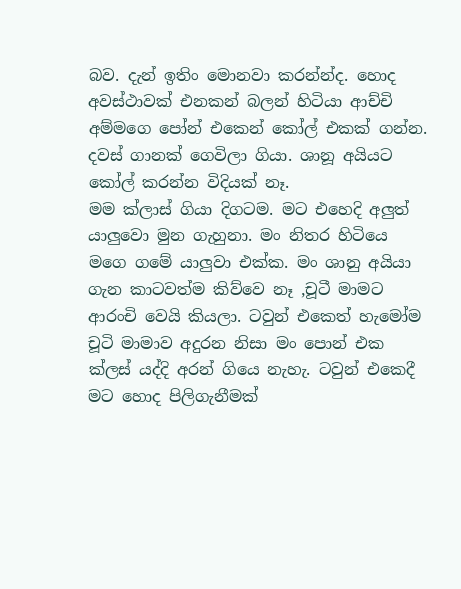බව. දැන් ඉතිං මොනවා කරන්න්ද. හොද අවස්ථාවක් එනකන් බලන් හිටියා ආච්චි අම්මගෙ පෝන් එකෙන් කෝල් එකක් ගන්න. දවස් ගානක් ගෙවිලා ගියා. ශානූ අයියට කෝල් කරන්න විදියක් නෑ.
මම ක්ලාස් ගියා දිගටම. මට එහෙදි අලුත් යාලුවො මුන ගැහුනා. මං නිතර හිටියෙ මගෙ ගමේ යාලුවා එක්ක. මං ශානු අයියා ගැන කාටවත්ම කිව්වෙ නෑ ,චූටී මාමට ආරංචි වෙයි කියලා. ටවුන් එකෙත් හැමෝම චූටි මාමාව අදුරන නිසා මං පොන් එක ක්ලස් යද්දි අරන් ගියෙ නැහැ. ටවුන් එකෙදී මට හොද පිලිගැනීමක්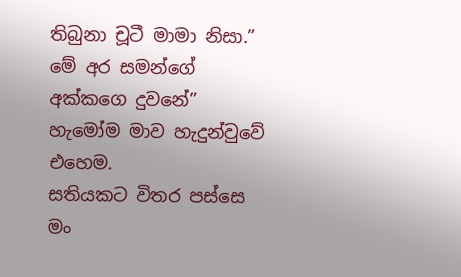තිබුනා චූටී මාමා නිසා.” මේ අර සමන්ගේ අක්කගෙ දුවනේ” හැමෝම මාව හැදුන්වුවේ එහෙම.
සතියකට විතර පස්සෙ මං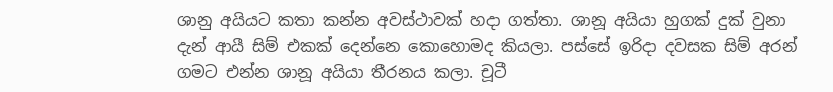ශානු අයියට කතා කන්න අවස්ථාවක් හදා ගත්තා. ශානූ අයියා හුගක් දුක් වුනා දැන් ආයී සිම් එකක් දෙන්නෙ කොහොමද කියලා. පස්සේ ඉරිදා දවසක සිම් අරන් ගමට එන්න ශානූ අයියා තීරනය කලා. චූටී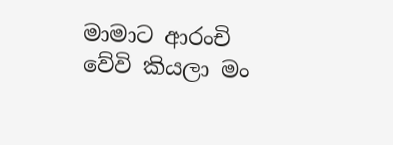මාමාට ආරංචි වේවි කියලා මං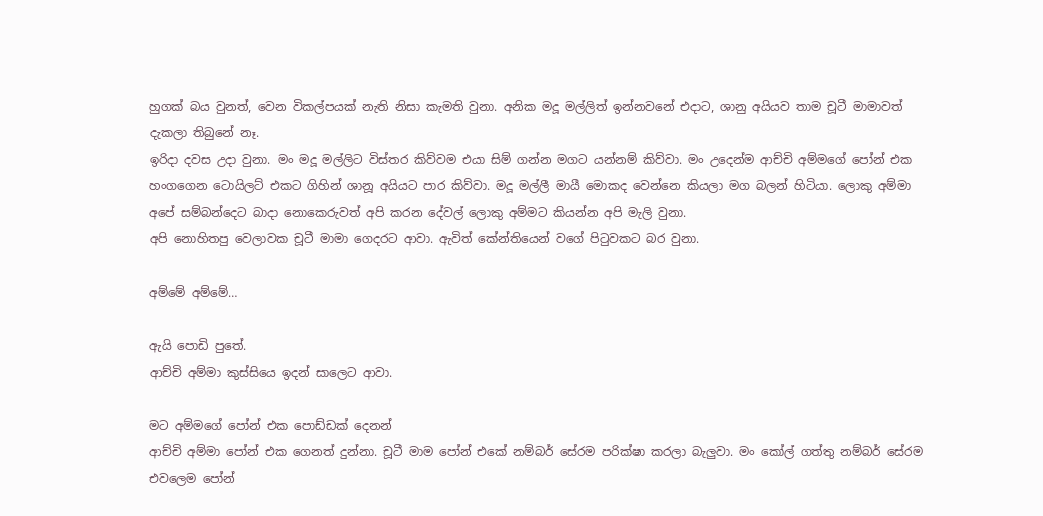හුගක් බය වුනත්, වෙන විකල්පයක් නැති නිසා කැමති වුනා. අනික මදූ මල්ලිත් ඉන්නවනේ එදාට, ශානු අයියව තාම චූටී මාමාවත් දැකලා තිබුනේ නෑ.
ඉරිදා දවස උදා වුනා. මං මදූ මල්ලිට විස්තර කිව්වම එයා සිම් ගන්න මගට යන්නම් කිව්වා. මං උදෙන්ම ආච්චි අම්මගේ පෝන් එක හංගගෙන ටොයිලට් එකට ගිහින් ශානූ අයියට පාර කිව්වා. මදූ මල්ලී මායී මොකද වෙන්නෙ කියලා මග බලන් හිටියා. ලොකු අම්මා අපේ සම්බන්දෙට බාදා නොකෙරුවත් අපි කරන දේවල් ලොකු අම්මට කියන්න අපි මැලි වුනා.
අපි නොහිතපු වෙලාවක චූටී මාමා ගෙදරට ආවා. ඇවිත් කේන්තියෙන් වගේ පිටුවකට බර වුනා.

අම්මේ අම්මේ…

ඇයි පොඩි පුතේ.
ආච්චි අම්මා කුස්සියෙ ඉදන් සාලෙට ආවා.

මට අම්මගේ පෝන් එක පොඩ්ඩක් දෙනන්
ආච්චි අම්මා පෝන් එක ගෙනත් දුන්නා. චූටී මාම පෝන් එකේ නම්බර් සේරම පරික්ෂා කරලා බැලුවා. මං කෝල් ගත්තු නම්බර් සේරම එවලෙම පෝන්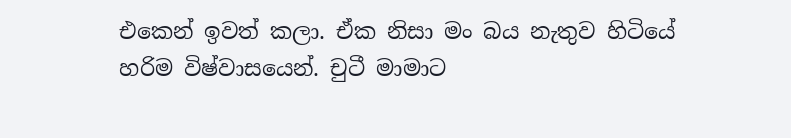එකෙන් ඉවත් කලා. ඒක නිසා මං බය නැතුව හිටියේ හරිම විෂ්වාසයෙන්. චුටී මාමාට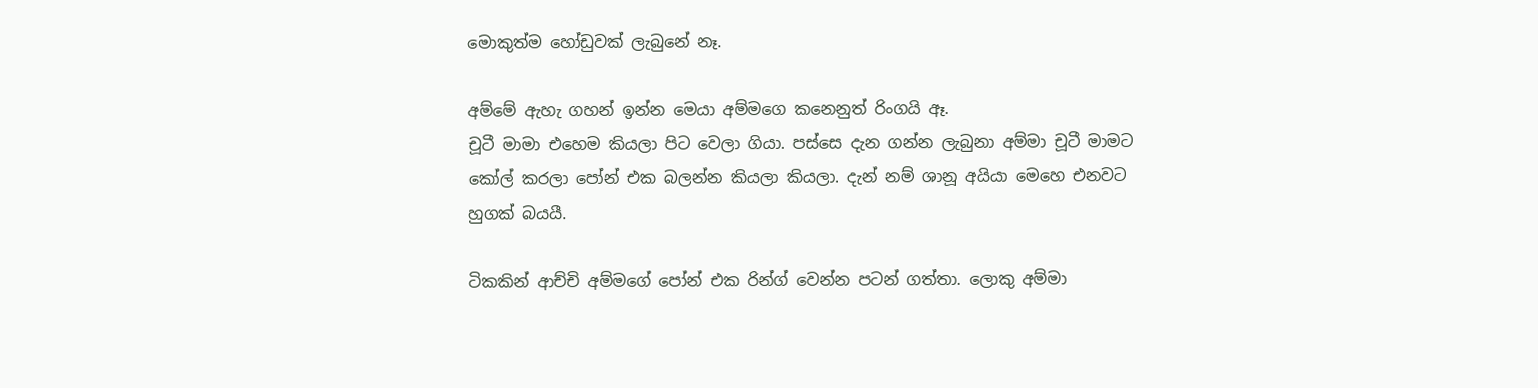මොකුත්ම හෝඩුවක් ලැබුනේ නෑ.

අම්මේ ඇහැ ගහන් ඉන්න මෙයා අම්මගෙ කනෙනුත් රිංගයි ඈ.
චූටී මාමා එහෙම කියලා පිට වෙලා ගියා. පස්සෙ දැන ගන්න ලැබුනා අම්මා චූටී මාමට කෝල් කරලා පෝන් එක බලන්න කියලා කියලා. දැන් නම් ශානූ අයියා මෙහෙ එනවට හුගක් බයයී.

ටිකකින් ආච්චි අම්මගේ පෝන් එක රින්ග් වෙන්න පටන් ගත්තා. ලොකු අම්මා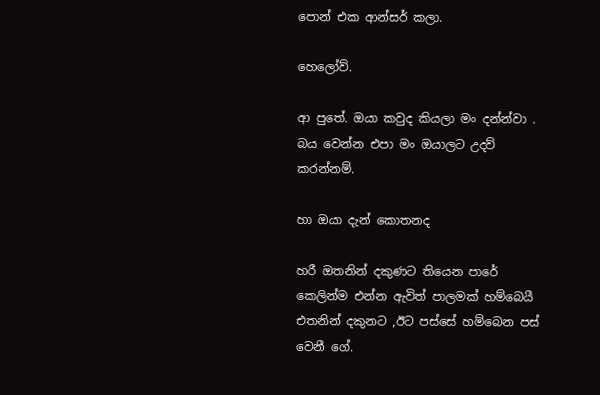පොන් එක ආන්සර් කලා.

හෙලෝව්.

ආ පුතේ. ඔයා කවුද කියලා මං දන්න්වා . බය වෙන්න එපා මං ඔයාලට උදව් කරන්නම්.

හා ඔයා දැන් කොතනද

හරී ඔතනින් දකුණට තියෙන පාරේ කෙලින්ම එන්න ඇවිත් පාලමක් හම්බෙයී එතනින් දකුනට ,ඊට පස්සේ හම්බෙන පස් වෙනී ගේ.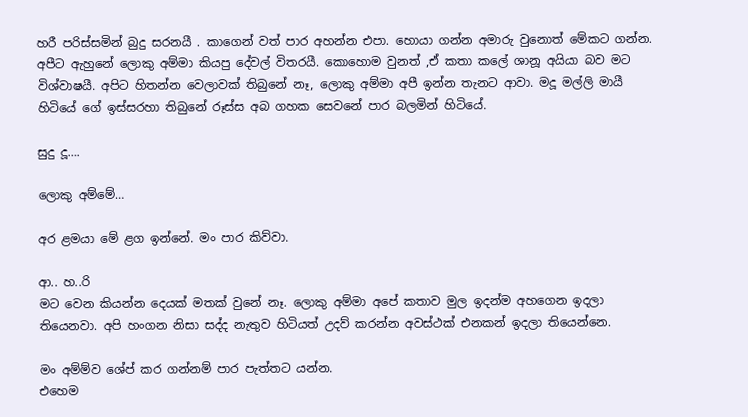හරී පරිස්සමින් බුදු සරනයී . කාගෙන් වත් පාර අහන්න එපා. හොයා ගන්න අමාරු වුනොත් මේකට ගන්න.
අපීට ඇහුනේ ලොකු අම්මා කියපු දේවල් විතරයී. කොහොම වුනත් ,ඒ කතා කලේ ශානූ අයියා බව මට විශ්වාෂයී. අපිට හිතන්න වෙලාවක් තිබුනේ නෑ, ලොකු අම්මා අපී ඉන්න තැනට ආවා. මදූ මල්ලි මායී හිටියේ ගේ ඉස්සරහා තිබුනේ රූස්ස අබ ගහක සෙවනේ පාර බලමින් හිටියේ.

සුදු දූ….

ලොකු අම්මේ…

අර ළමයා මේ ළග ඉන්නේ. මං පාර කිව්වා.

ආ.. හ..රි
මට වෙන කියන්න දෙයක් මතක් වුනේ නෑ. ලොකු අම්මා අපේ කතාව මුල ඉදන්ම අහගෙන ඉදලා තියෙනවා. අපි හංගන නිසා සද්ද නැතුව හිටියත් උදව් කරන්න අවස්ථක් එනකන් ඉදලා තියෙන්නෙ.

මං අම්ම්ව ශේප් කර ගන්නම් පාර පැත්තට යන්න.
එහෙම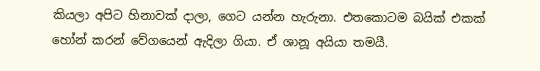කියලා අපිට හිනාවක් දාලා, ගෙට යන්න හැරුනා. එතකොටම බයික් එකක් හෝන් කරන් වේගයෙන් ඇදිලා ගියා. ඒ ශානූ අයියා තමයී.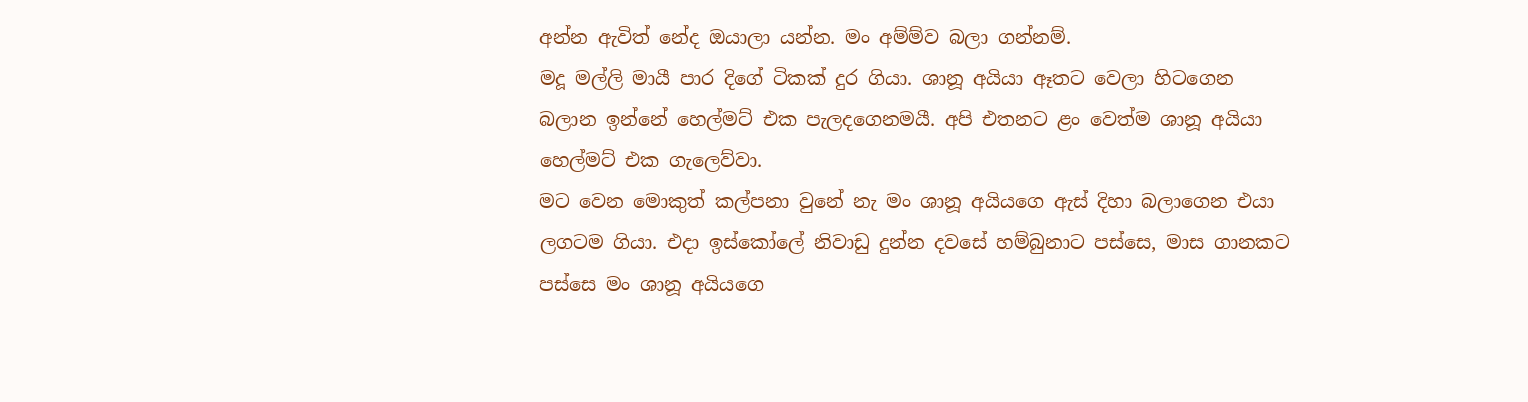අන්න ඇවිත් නේද ඔයාලා යන්න. මං අම්ම්ව බලා ගන්නම්.
මදූ මල්ලි මායී පාර දිගේ ටිකක් දුර ගියා. ශානූ අයියා ඈතට වෙලා හිටගෙන බලාන ඉන්නේ හෙල්මට් එක පැලදගෙනමයී. අපි එතනට ළං වෙත්ම ශානූ අයියා හෙල්මට් එක ගැලෙව්වා.
මට වෙන මොකුත් කල්පනා වුනේ නැ මං ශානූ අයියගෙ ඇස් දිහා බලාගෙන එයා ලගටම ගියා. එදා ඉස්කෝලේ නිවාඩු දුන්න දවසේ හම්බුනාට පස්සෙ, මාස ගානකට පස්සෙ මං ශානූ අයියගෙ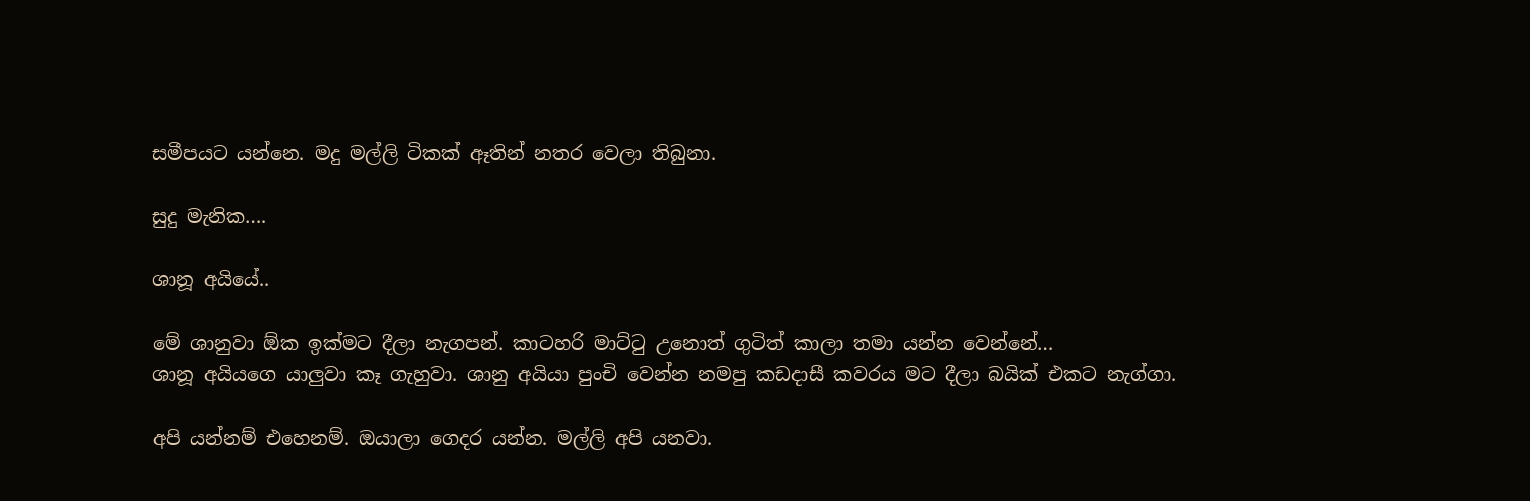සමීපයට යන්නෙ. මදු මල්ලි ටිකක් ඈතින් නතර වෙලා තිබුනා.

සුදු මැනික….

ශානූ අයියේ..

මේ ශානුවා ඕක ඉක්මට දීලා නැගපන්. කාටහරි මාට්ටු උනොත් ගුටිත් කාලා තමා යන්න වෙන්නේ…
ශානූ අයියගෙ යාලුවා කෑ ගැහුවා. ශානු අයියා පුංචි වෙන්න නමපු කඩදාසී කවරය මට දීලා බයික් එකට නැග්ගා.

අපි යන්නම් එහෙනම්. ඔයාලා ගෙදර යන්න. මල්ලි අපි යනවා.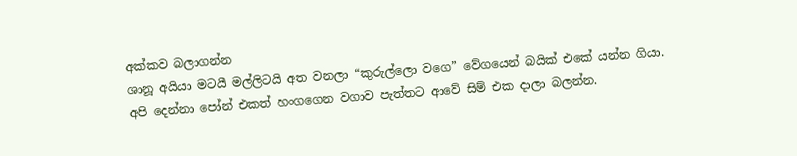අක්කව බලාගන්න
ශානූ අයියා මටයී මල්ලිටයි අත වනලා “කුරුල්ලො වගෙ” වේගයෙන් බයික් එකේ යන්න ගියා. අපි දෙන්නා පෝන් එකත් හංගගෙන වගාව පැත්තට ආවේ සිම් එක දාලා බලන්න.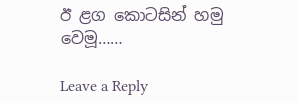ඊ ළග කොටසින් හමු වෙමූ……

Leave a Reply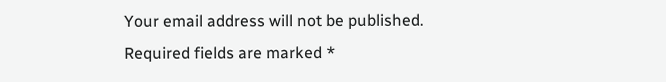Your email address will not be published. Required fields are marked *